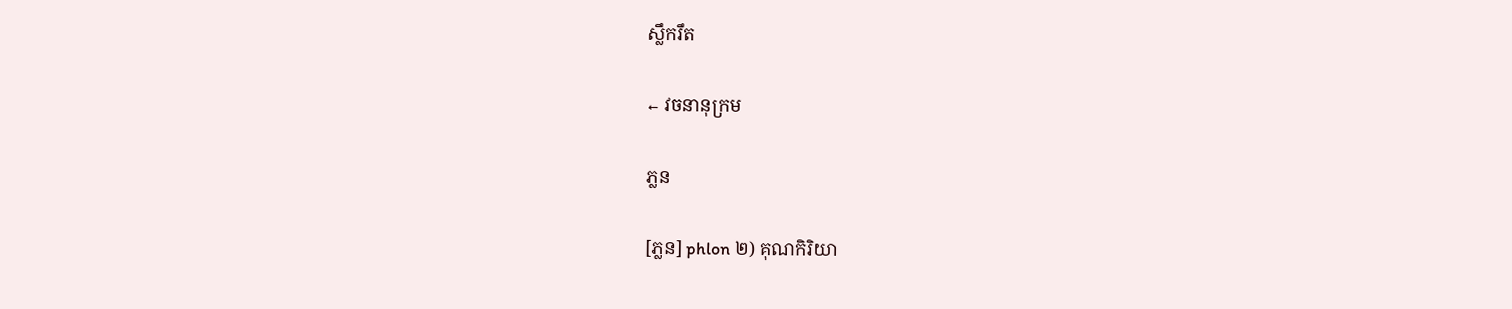ស្លឹករឹត

← វចនានុក្រម

ភ្លន

[ភ្លន] phlon ២) គុណកិរិយា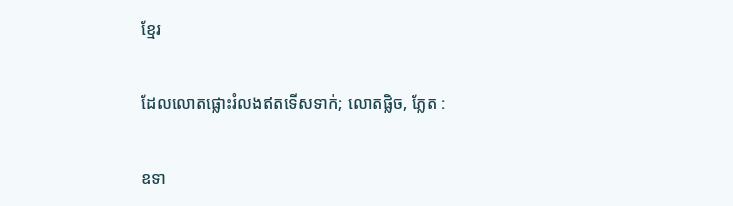ខ្មែរ

ដែលលោតផ្លោះរំលងឥតទើសទាក់; លោតផ្លិច, ភ្លែត :

ឧទា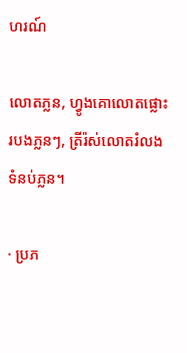ហរណ៍

លោតភ្លន, ហ្វូងគោលោតផ្លោះរបងភ្លនៗ, ត្រីរ៉ស់លោតរំលងទំនប់ភ្លន។

· ប្រភ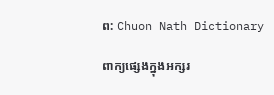ព: Chuon Nath Dictionary

ពាក្យផ្សេងក្នុងអក្សរ